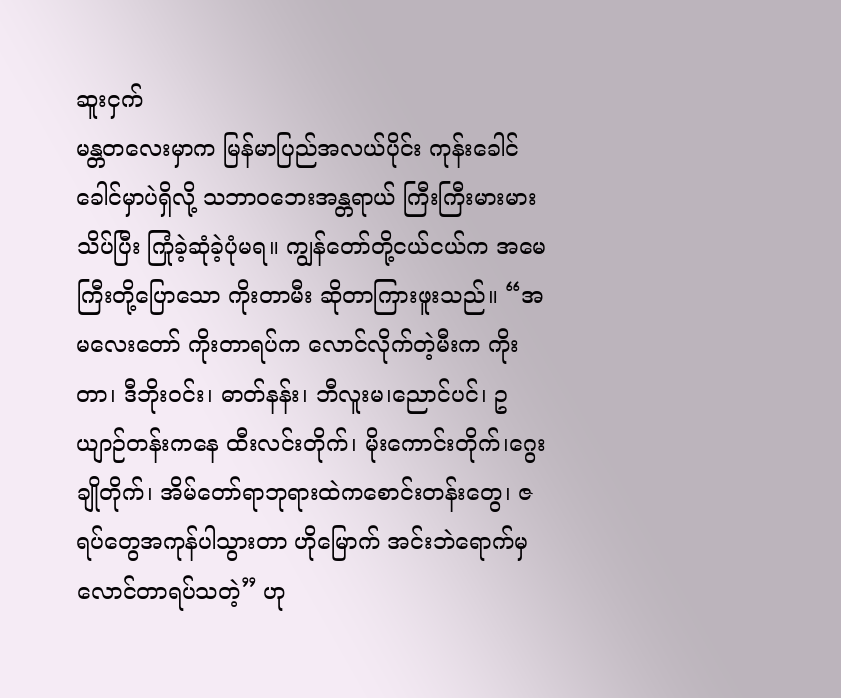ဆူးငှက်
မန္တတလေးမှာက မြန်မာပြည်အလယ်ပိုင်း ကုန်းခေါင်ခေါင်မှာပဲရှိလို့ သဘာဝဘေးအန္တရာယ် ကြီးကြီးမားမားသိပ်ပြီး ကြုံခဲ့ဆုံခဲ့ပုံမရ။ ကျွန်တော်တို့ငယ်ငယ်က အမေကြီးတို့ပြောသော ကိုးတာမီး ဆိုတာကြားဖူးသည်။ “အမလေးတော် ကိုးတာရပ်က လောင်လိုက်တဲ့မီးက ကိုးတာ၊ ဒီဘိုးဝင်း၊ ဓာတ်နန်း၊ ဘီလူးမ၊ညောင်ပင်၊ ဥယျာဉ်တန်းကနေ ထီးလင်းတိုက်၊ မိုးကောင်းတိုက်၊ဂွေးချိုတိုက်၊ အိမ်တော်ရာဘုရားထဲကစောင်းတန်းတွေ၊ ဇရပ်တွေအကုန်ပါသွားတာ ဟိုမြောက် အင်းဘဲရောက်မှ လောင်တာရပ်သတဲ့” ဟု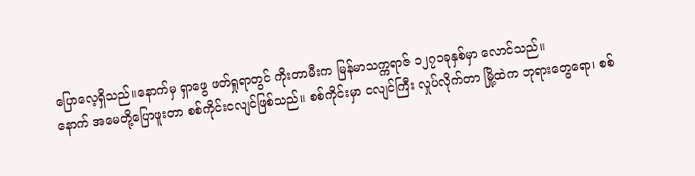ပြောလေ့ရှိသည်။နောက်မှ ရှာဖွေ ဖတ်ရှုရာတွင် ကိုးတာမီးက မြန်မာသက္ကရာဇ် ၁၂၇၁ခုနှစ်မှာ လောင်သည်။
နောက် အမေတို့ပြောဖူးတာ စစ်ကိုင်းငလျင်ဖြစ်သည်။ စစ်ကိုင်းမှာ ငလျင်ကြီး လှုပ်လိုက်တာ မြို့ထဲက ဘုရားတွေရော၊ စစ်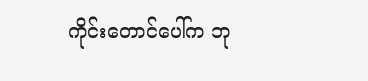ကိုင်းတောင်ပေါ်က ဘု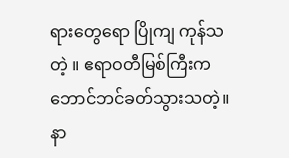ရားတွေရော ပြိုကျ ကုန်သတဲ့ ။ ဧရာဝတီမြစ်ကြီးက ဘောင်ဘင်ခတ်သွားသတဲ့။ နာ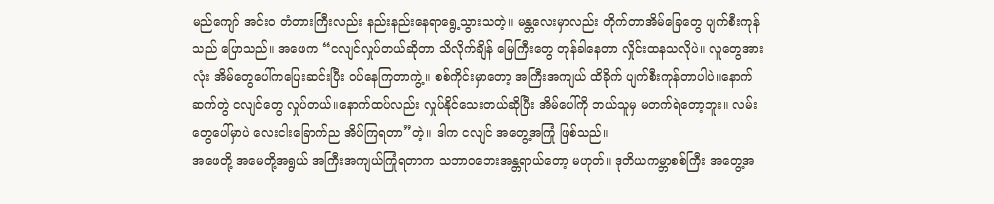မည်ကျော် အင်း၀ တံတားကြီးလည်း နည်းနည်းနေရာရွေ့သွားသတဲ့။ မန္တလေးမှာလည်း တိုက်တာအိမ်ခြေတွေ ပျက်စီးကုန်သည် ပြောသည်။ အဖေက “ငလျင်လှုပ်တယ်ဆိုတာ သိလိုက်ချိန် မြေကြီးတွေ တုန်ခါနေတာ လှိုင်းထနသလိုပဲ။ လူတွေအားလုံး အိမ်တွေပေါ်ကပြေးဆင်းပြီး ဝပ်နေကြတာကွဲ့။ စစ်ကိုင်းမှာတော့ အကြီးအကျယ် ထိခိုက် ပျက်စီးကုန်တာပါပဲ။နောက်ဆက်တွဲ ငလျင်တွေ လှုပ်တယ်။နောက်ထပ်လည်း လှုပ်နိုင်သေးတယ်ဆိုပြီး အိမ်ပေါ်ကို ဘယ်သူမှ မတက်ရဲတော့ဘူး။ လမ်းတွေပေါ်မှာပဲ လေးငါးခြောက်ည အိပ်ကြရတာ”တဲ့။ ဒါက ငလျင် အတွေ့အကြုံ ဖြစ်သည်။
အဖေတို့ အမေတို့အရွယ် အကြီးအကျယ်ကြုံရတာက သဘာဝဘေးအန္တရာယ်တော့ မဟုတ်။ ဒုတိယကမ္ဘာစစ်ကြီး အတွေ့အ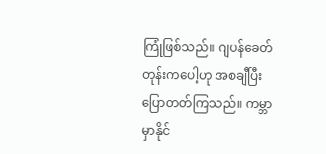ကြုံဖြစ်သည်။ ဂျပန်ခေတ်တုန်းကပေါ့ဟု အစချီပြီးပြောတတ်ကြသည်။ ကမ္ဘာမှာနိုင်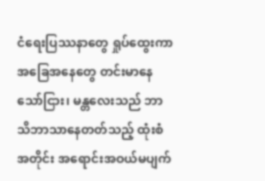ငံရေးပြဿနာတွေ ရှုပ်ထွေးကာ အခြေအနေတွေ တင်းမာနေသော်ငြား၊ မန္တလေးသည် ဘာသိဘာသာနေတတ်သည့် ထုံးစံအတိုင်း အရောင်းအဝယ်မပျက်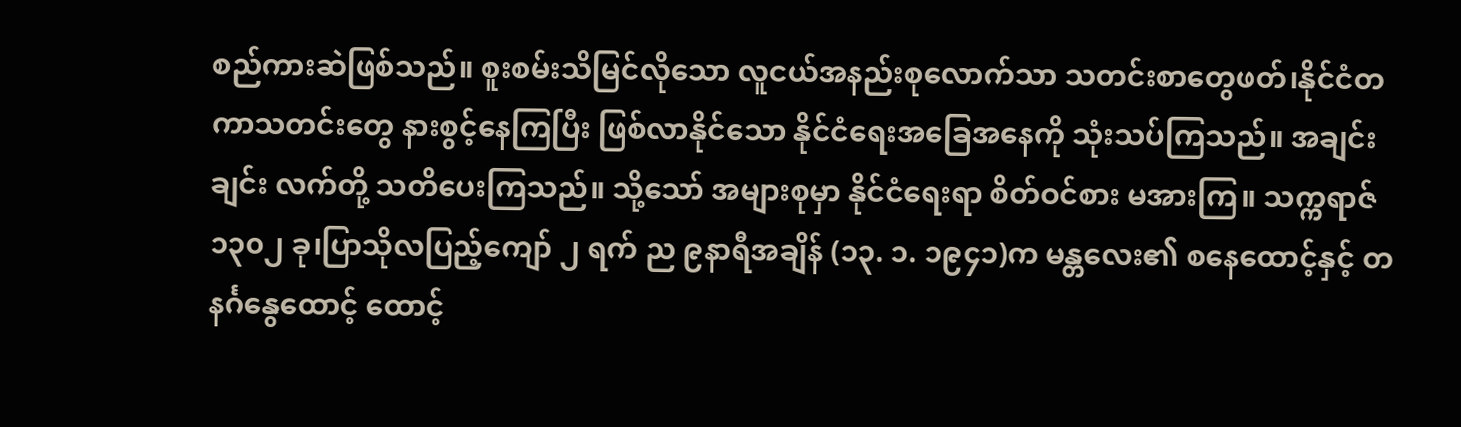စည်ကားဆဲဖြစ်သည်။ စူးစမ်းသိမြင်လိုသော လူငယ်အနည်းစုလောက်သာ သတင်းစာတွေဖတ်၊နိုင်ငံတကာသတင်းတွေ နားစွင့်နေကြပြီး ဖြစ်လာနိုင်သော နိုင်ငံရေးအခြေအနေကို သုံးသပ်ကြသည်။ အချင်းချင်း လက်တို့ သတိပေးကြသည်။ သို့သော် အများစုမှာ နိုင်ငံရေးရာ စိတ်ဝင်စား မအားကြ။ သက္ကရာဇ် ၁၃၀၂ ခု၊ပြာသိုလပြည့်ကျော် ၂ ရက် ည ၉နာရီအချိန် (၁၃. ၁. ၁၉၄၁)က မန္တလေး၏ စနေထောင့်နှင့် တနင်္ဂနွေထောင့် ထောင့်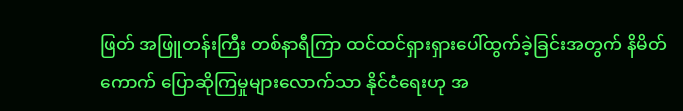ဖြတ် အဖြူတန်းကြီး တစ်နာရီကြာ ထင်ထင်ရှားရှားပေါ်ထွက်ခဲ့ခြင်းအတွက် နိမိတ်ကောက် ပြောဆိုကြမှုများလောက်သာ နိုင်ငံရေးဟု အ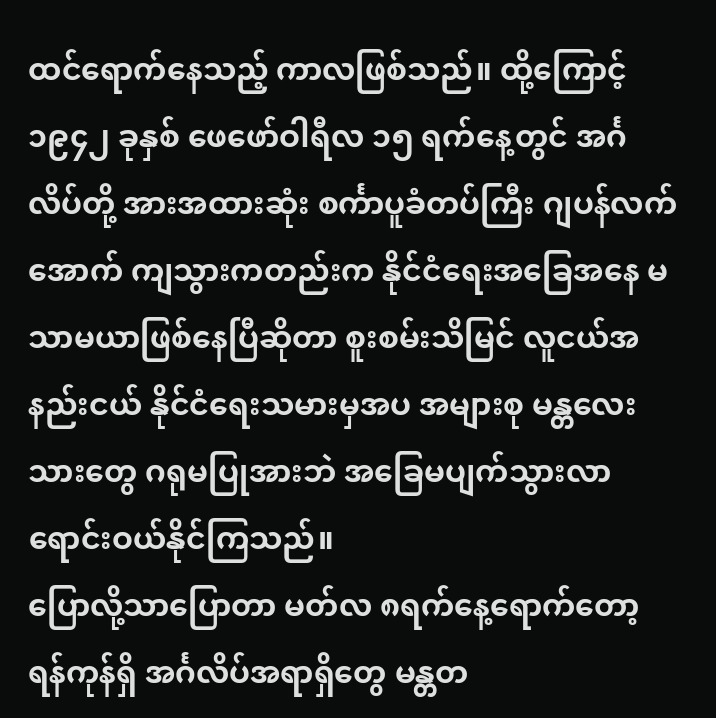ထင်ရောက်နေသည့် ကာလဖြစ်သည်။ ထို့ကြောင့် ၁၉၄၂ ခုနှစ် ဖေဖော်ဝါရီလ ၁၅ ရက်နေ့တွင် အင်္ဂလိပ်တို့ အားအထားဆုံး စင်္ကာပူခံတပ်ကြီး ဂျပန်လက်အောက် ကျသွားကတည်းက နိုင်ငံရေးအခြေအနေ မသာမယာဖြစ်နေပြီဆိုတာ စူးစမ်းသိမြင် လူငယ်အနည်းငယ် နိုင်ငံရေးသမားမှအပ အများစု မန္တလေးသားတွေ ဂရုမပြုအားဘဲ အခြေမပျက်သွားလာရောင်းဝယ်နိုင်ကြသည်။
ပြောလို့သာပြောတာ မတ်လ ၈ရက်နေ့ရောက်တော့ ရန်ကုန်ရှိ အင်္ဂလိပ်အရာရှိတွေ မန္တတ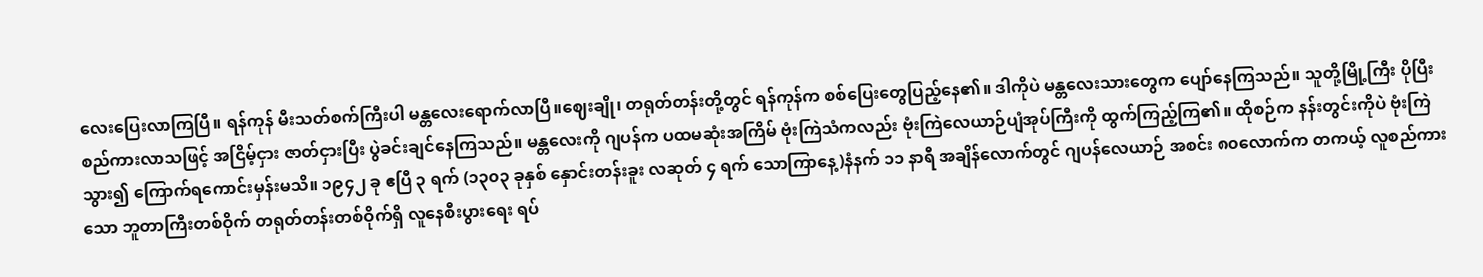လေးပြေးလာကြပြီ။ ရန်ကုန် မီးသတ်စက်ကြီးပါ မန္တလေးရောက်လာပြီ။ဈေးချို၊ တရုတ်တန်းတို့တွင် ရန်ကုန်က စစ်ပြေးတွေပြည့်နေ၏။ ဒါကိုပဲ မန္တလေးသားတွေက ပျော်နေကြသည်။ သူတို့မြို့ကြီး ပိုပြီး စည်ကားလာသဖြင့် အငြိမ့်ငှား ဇာတ်ငှားပြီး ပွဲခင်းချင်နေကြသည်။ မန္တလေးကို ဂျပန်က ပထမဆုံးအကြိမ် ဗုံးကြဲသံကလည်း ဗုံးကြဲလေယာဉ်ပျံအုပ်ကြီးကို ထွက်ကြည့်ကြ၏။ ထိုစဉ်က နန်းတွင်းကိုပဲ ဗုံးကြဲသွား၍ ကြောက်ရကောင်းမှန်းမသိ။ ၁၉၄၂ ခု ဧပြီ ၃ ရက် (၁၃၀၃ ခုနှစ် နှောင်းတန်းခူး လဆုတ် ၄ ရက် သောကြာနေ့)နံနက် ၁၁ နာရီ အချိန်လောက်တွင် ဂျပန်လေယာဉ် အစင်း ၈၀လောက်က တကယ့် လူစည်ကားသော ဘူတာကြီးတစ်ဝိုက် တရုတ်တန်းတစ်ဝိုက်ရှိ လူနေစီးပွားရေး ရပ်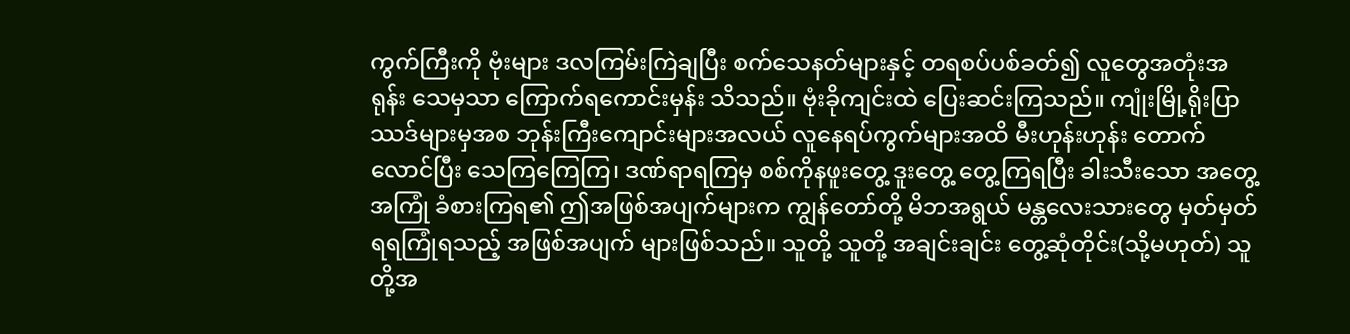ကွက်ကြီးကို ဗုံးများ ဒလကြမ်းကြဲချပြီး စက်သေနတ်များနှင့် တရစပ်ပစ်ခတ်၍ လူတွေအတုံးအရုန်း သေမှသာ ကြောက်ရကောင်းမှန်း သိသည်။ ဗုံးခိုကျင်းထဲ ပြေးဆင်းကြသည်။ ကျုံးမြို့ရိုးပြာဿဒ်များမှအစ ဘုန်းကြီးကျောင်းများအလယ် လူနေရပ်ကွက်များအထိ မီးဟုန်းဟုန်း တောက်လောင်ပြီး သေကြကြေကြ၊ ဒဏ်ရာရကြမှ စစ်ကိုနဖူးတွေ့ ဒူးတွေ့ တွေ့ကြရပြီး ခါးသီးသော အတွေ့အကြုံ ခံစားကြရ၏ ဤအဖြစ်အပျက်များက ကျွန်တော်တို့ မိဘအရွယ် မန္တလေးသားတွေ မှတ်မှတ်ရရကြုံရသည့် အဖြစ်အပျက် များဖြစ်သည်။ သူတို့ သူတို့ အချင်းချင်း တွေ့ဆုံတိုင်း(သို့မဟုတ်) သူတို့အ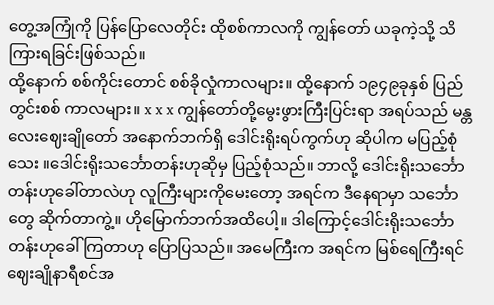တွေ့အကြုံကို ပြန်ပြောလေတိုင်း ထိုစစ်ကာလကို ကျွန်တော် ယခုကဲ့သို့ သိကြားရခြင်းဖြစ်သည်။
ထို့နောက် စစ်ကိုင်းတောင် စစ်ခိုလှုံကာလများ။ ထို့နောက် ၁၉၄၉ခုနှစ် ပြည်တွင်းစစ် ကာလများ။ x x x ကျွန်တော်တို့မွေးဖွားကြီးပြင်းရာ အရပ်သည် မန္တလေးဈေးချိုတော် အနောက်ဘက်ရှိ ဒေါင်းရိုးရပ်ကွက်ဟု ဆိုပါက မပြည့်စုံသေး ။ဒေါင်းရိုးသင်္ဘောတန်းဟုဆိုမှ ပြည့်စုံသည်။ ဘာလို့ ဒေါင်းရိုးသင်္ဘောတန်းဟုခေါ်တာလဲဟု လူကြီးများကိုမေးတော့ အရင်က ဒီနေရာမှာ သင်္ဘောတွေ ဆိုက်တာကွဲ့။ ဟိုမြောက်ဘက်အထိပေါ့။ ဒါကြောင့်ဒေါင်းရိုးသင်္ဘောတန်းဟုခေါ်ကြတာဟု ပြောပြသည်။ အမေကြီးက အရင်က မြစ်ရေကြီးရင် ဈေးချိုနာရီစင်အ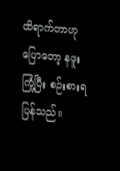ထိရာက်တာဟုပြောတော့ နဖူးကြုံ့ပြီး စဉ်းစားရပြန်သည်။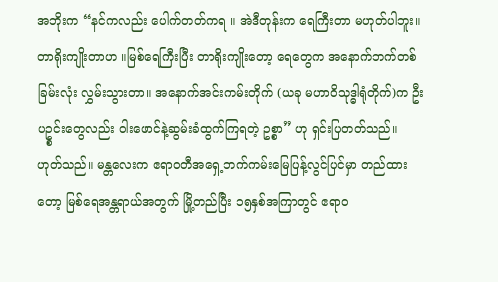အဘိုးက “နင်ကလည်း ပေါက်တတ်ကရ ။ အဲဒီတုန်းက ရေကြီးတာ မဟုတ်ပါဘူး။ တာရိုးကျိုးတာဟ ။မြစ်ရေကြီးပြီး တာရိုးကျိုးတော့ ရေတွေက အနောက်ဘက်တစ်ခြမ်းလုံး လွှမ်းသွားတာ။ အနောက်အင်းကမ်းတိုက် (ယခု မဟာဝိသုဒ္ဓါရုံတိုက်)က ဦးပဥ္စင်းတွေလည်း ဝါးဖောင်နဲ့ဆွမ်းခံထွက်ကြရတဲ့ ဥစ္စာ” ဟု ရှင်းပြတတ်သည်။
ဟုတ်သည်။ မန္တလေးက ဧရာဝတီအရှေ့ဘက်ကမ်းမြေပြန့်လွင်ပြင်မှာ တည်ထားတော့ မြစ်ရေအန္တရာယ်အတွက် မြို့တည်ပြီး ၁၅နှစ်အကြာတွင် ဧရာဝ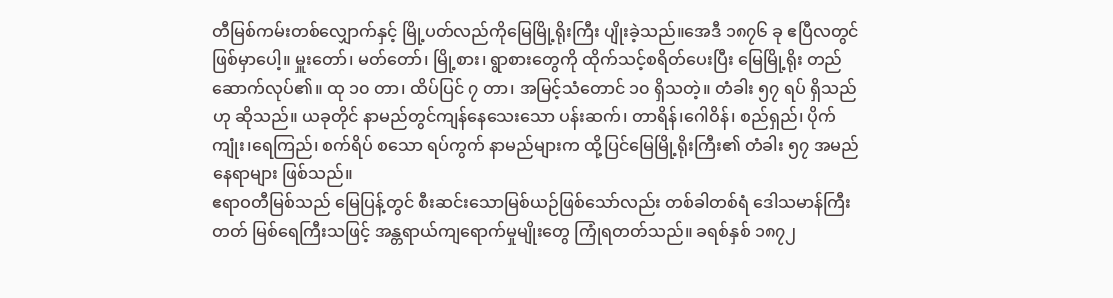တီမြစ်ကမ်းတစ်လျှောက်နှင့် မြို့ပတ်လည်ကိုမြေမြို့ရိုးကြီး ပျိုးခဲ့သည်။အေဒီ ၁၈၇၆ ခု ဧပြီလတွင်ဖြစ်မှာပေါ့။ မှူးတော်၊ မတ်တော်၊ မြို့စား၊ ရွာစားတွေကို ထိုက်သင့်စရိတ်ပေးပြီး မြေမြို့ရိုး တည်ဆောက်လုပ်၏။ ထု ၁၀ တာ၊ ထိပ်ပြင် ၇ တာ၊ အမြင့်သံတောင် ၁၀ ရှိသတဲ့။ တံခါး ၅၇ ရပ် ရှိသည်ဟု ဆိုသည်။ ယခုတိုင် နာမည်တွင်ကျန်နေသေးသော ပန်းဆက်၊ တာရိန်၊ဂေါဝိန်၊ စည်ရှည်၊ ပိုက်ကျုံး၊ရေကြည်၊ စက်ရိပ် စသော ရပ်ကွက် နာမည်များက ထို့ပြင်မြေမြို့ရိုးကြီး၏ တံခါး ၅၇ အမည်နေရာများ ဖြစ်သည်။
ဧရာဝတီမြစ်သည် မြေပြန့်တွင် စီးဆင်းသောမြစ်ယဉ်ဖြစ်သော်လည်း တစ်ခါတစ်ရံ ဒေါသမာန်ကြီးတတ် မြစ်ရေကြီးသဖြင့် အန္တရာယ်ကျရောက်မှုမျိုးတွေ ကြုံရတတ်သည်။ ခရစ်နှစ် ၁၈၇၂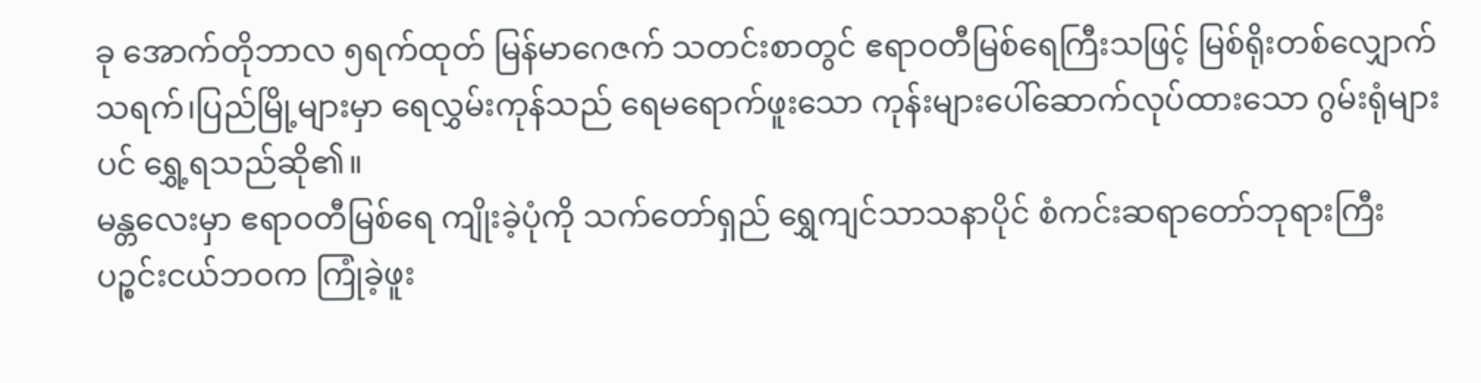ခု အောက်တိုဘာလ ၅ရက်ထုတ် မြန်မာဂေဇက် သတင်းစာတွင် ဧရာဝတီမြစ်ရေကြီးသဖြင့် မြစ်ရိုးတစ်လျှောက် သရက်၊ပြည်မြို့များမှာ ရေလွှမ်းကုန်သည် ရေမရောက်ဖူးသော ကုန်းများပေါ်ဆောက်လုပ်ထားသော ဂွမ်းရုံများပင် ရွှေ့ရသည်ဆို၏။
မန္တလေးမှာ ဧရာဝတီမြစ်ရေ ကျိုးခဲ့ပုံကို သက်တော်ရှည် ရွှေကျင်သာသနာပိုင် စံကင်းဆရာတော်ဘုရားကြီး ပဉ္စင်းငယ်ဘဝက ကြုံခဲ့ဖူး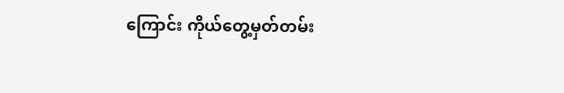ကြောင်း ကိုယ်တွေ့မှတ်တမ်း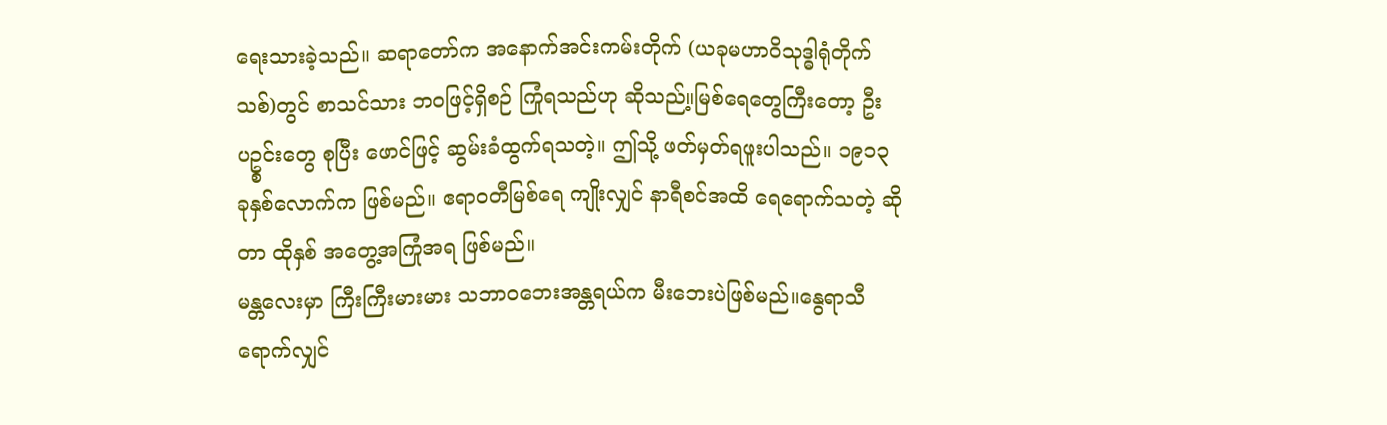ရေးသားခဲ့သည်။ ဆရာတော်က အနောက်အင်းကမ်းတိုက် (ယခုမဟာဝိသုဒ္ဓါရုံတိုက်သစ်)တွင် စာသင်သား ဘဝဖြင့်ရှိစဉ် ကြုံရသည်ဟု ဆိုသည်။့မြစ်ရေတွေကြီးတော့ ဦးပဥ္စင်းတွေ စုပြီး ဖောင်ဖြင့် ဆွမ်းခံထွက်ရသတဲ့။ ဤသို့ ဖတ်မှတ်ရဖူးပါသည်။ ၁၉၁၃ ခုနှစ်လောက်က ဖြစ်မည်။ ဧရာဝတီမြစ်ရေ ကျိုးလျှင် နာရီစင်အထိ ရေရောက်သတဲ့ ဆိုတာ ထိုနှစ် အတွေ့အကြုံအရ ဖြစ်မည်။
မန္တလေးမှာ ကြီးကြီးမားမား သဘာဝဘေးအန္တရယ်က မီးဘေးပဲဖြစ်မည်။နွေရာသီရောက်လျှင်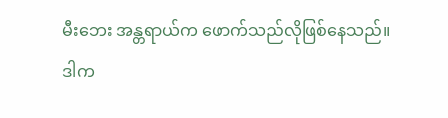မီးဘေး အန္တရာယ်က ဖောက်သည်လိုဖြစ်နေသည်။ ဒါက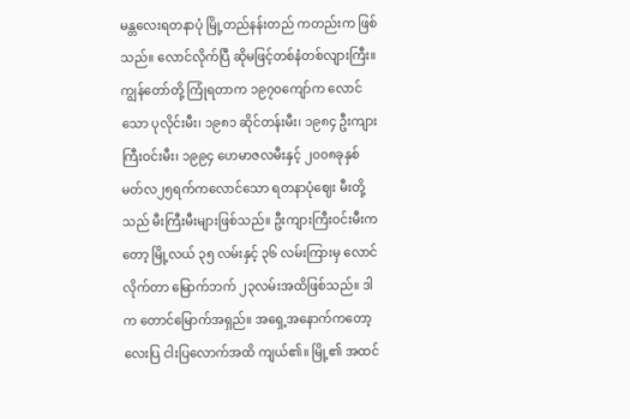မန္တလေးရတနာပုံ မြို့တည်နန်းတည် ကတည်းက ဖြစ်သည်။ လောင်လိုက်ပြီ ဆိုမဖြင့်တစ်နံတစ်လျားကြီး။ ကျွန်တော်တို့ ကြုံရတာက ၁၉၇၀ကျော်က လောင်သော ပုလိုင်းမီး၊ ၁၉၈၁ ဆိုင်တန်းမီး၊ ၁၉၈၄ ဦးကျားကြီးဝင်းမီး၊ ၁၉၉၄ ဟေမာဇလမီးနှင့် ၂၀၀၈ခုနှစ် မတ်လ၂၅ရက်ကလောင်သော ရတနာပုံဈေး မီးတို့သည် မီးကြီးမီးများဖြစ်သည်။ ဦးကျားကြီးဝင်းမီးကတော့ မြို့လယ် ၃၅ လမ်းနှင့် ၃၆ လမ်းကြားမှ လောင်လိုက်တာ မြောက်ဘက် ၂၃လမ်းအထိဖြစ်သည်။ ဒါက တောင်မြောက်အရှည်။ အရှေ့အနောက်ကတော့ လေးပြ ငါးပြလောက်အထိ ကျယ်၏။ မြို့၏ အထင်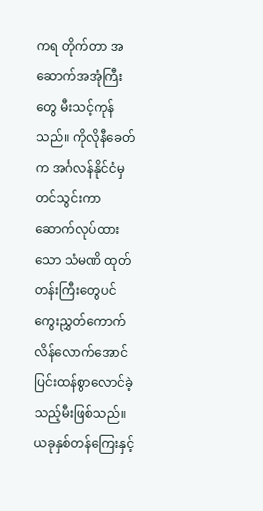ကရ တိုက်တာ အဆောက်အအုံကြီးတွေ မီးသင့်ကုန်သည်။ ကိုလိုနီခေတ်က အင်္ဂလန်နိုင်ငံမှ တင်သွင်းကာ ဆောက်လုပ်ထားသော သံမဏိ ထုတ်တန်းကြီးတွေပင် ကွေးညွှတ်ကောက်လိန်လောက်အောင် ပြင်းထန်စွာလောင်ခဲ့သည့်မီးဖြစ်သည်။ ယခုနှစ်တန်ကြေးနှင့်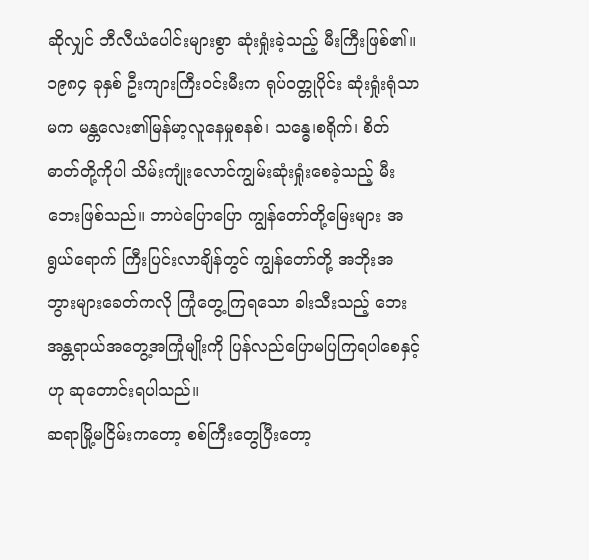ဆိုလျှင် ဘီလီယံပေါင်းများစွာ ဆုံးရှုံးခဲ့သည့် မီးကြီးဖြစ်၏။
၁၉၈၄ ခုနှစ် ဦးကျားကြီးဝင်းမီးက ရုပ်ဝတ္တုပိုင်း ဆုံးရှုံးရုံသာမက မန္တလေး၏မြန်မာ့လူနေမှုစနစ်၊ သန္ဓေ၊စရိုက်၊ စိတ်ဓာတ်တို့ကိုပါ သိမ်းကျုံးလောင်ကျွမ်းဆုံးရှုံးစေခဲ့သည့် မီးဘေးဖြစ်သည်။ ဘာပဲပြောပြော ကျွန်တော်တို့မြေးများ အရွယ်ရောက် ကြီးပြင်းလာချိန်တွင် ကျွန်တော်တို့ အဘိုးအဘွားများခေတ်ကလို ကြုံတွေ့ကြရသော ခါးသီးသည့် ဘေးအန္တရာယ်အတွေ့အကြုံမျိုးကို ပြန်လည်ပြောမပြကြရပါစေနှင့် ဟု ဆုတောင်းရပါသည်။
ဆရာမြို့မငြိမ်းကတော့ စစ်ကြီးတွေပြီးတော့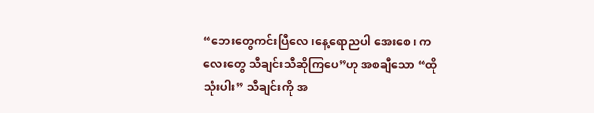“ဘေးတွေကင်းပြီလေ၊နေ့ရောညပါ အေးစေ၊ ကလေးတွေ သီချင်းသီဆိုကြပေ”ဟု အစချီသော “ထိုသုံးပါး” သီချင်းကို အ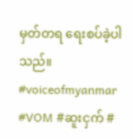မှတ်တရ ရေးစပ်ခဲ့ပါသည်။
#voiceofmyanmar #VOM #ဆူးငှက် #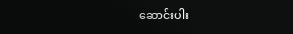ဆောင်းပါး